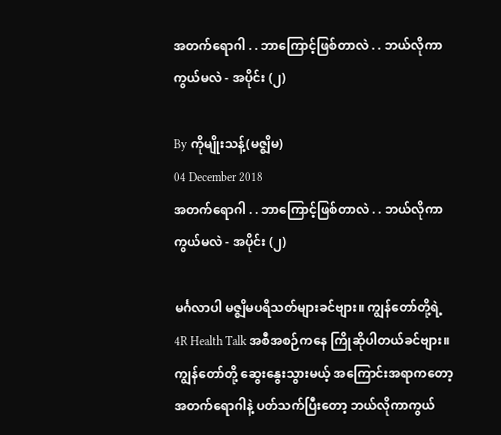အတက်ရောဂါ . . ဘာကြောင့်ဖြစ်တာလဲ . . ဘယ်လိုကာကွယ်မလဲ - အပိုင်း (၂)

By ကိုမျိုးသန့်(မဇ္စျိမ)
04 December 2018
အတက်ရောဂါ . . ဘာကြောင့်ဖြစ်တာလဲ . . ဘယ်လိုကာကွယ်မလဲ - အပိုင်း (၂)

မင်္ဂလာပါ မဇ္စျိမပရိသတ်များခင်ဗျား။ ကျွန်တော်တို့ရဲ့ 4R Health Talk အစီအစဉ်ကနေ ကြိုဆိုပါတယ်ခင်ဗျား။   ကျွန်တော်တို့ ဆွေးနွေးသွားမယ့် အကြောင်းအရာကတော့ အတက်ရောဂါနဲ့ ပတ်သက်ပြီးတော့ ဘယ်လိုကာကွယ်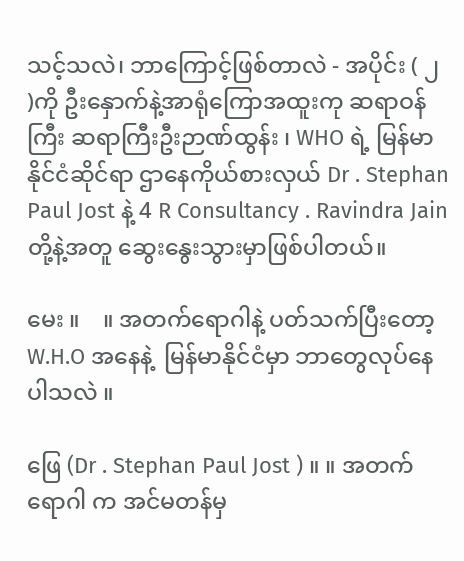သင့်သလဲ၊ ဘာကြောင့်ဖြစ်တာလဲ - အပိုင်း ( ၂ )ကို ဦးနှောက်နဲ့အာရုံကြောအထူးကု ဆရာဝန်ကြီး ဆရာကြီးဦးဉာဏ်ထွန်း ၊ WHO ရဲ့ မြန်မာနိုင်ငံဆိုင်ရာ ဌာနေကိုယ်စားလှယ် Dr . Stephan Paul Jost နဲ့ 4 R Consultancy . Ravindra Jain တို့နဲ့အတူ ဆွေးနွေးသွားမှာဖြစ်ပါတယ်။

မေး ။    ။ အတက်ရောဂါနဲ့ ပတ်သက်ပြီးတော့ W.H.O အနေနဲ့  မြန်မာနိုင်ငံမှာ ဘာတွေလုပ်နေပါသလဲ ။

ဖြေ (Dr . Stephan Paul Jost ) ။ ။ အတက်ရောဂါ က အင်မတန်မှ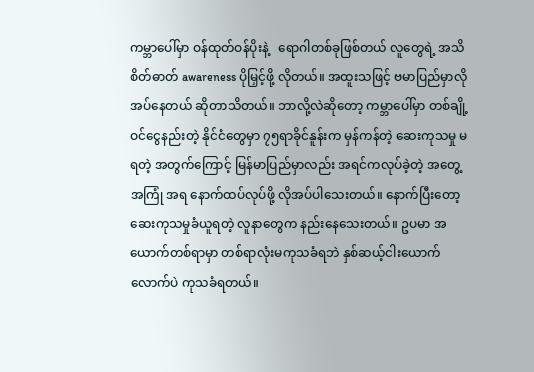ကမ္ဘာပေါ်မှာ ဝန်ထုတ်ဝန်ပိုးနဲ့   ရောဂါတစ်ခုဖြစ်တယ် လူတွေရဲ့ အသိစိတ်ဓာတ် awareness ပိုမြှင့်ဖို့ လိုတယ်။ အထူးသဖြင့် ဗမာပြည်မှာလိုအပ်နေတယ် ဆိုတာသိတယ်။ ဘာလို့လဲဆိုတော့ ကမ္ဘာပေါ်မှာ တစ်ချို့ ဝင်ငွေနည်းတဲ့ နိုင်ငံတွေမှာ ၇၅ရာခိုင်နူန်းက မှန်ကန်တဲ့ ဆေးကုသမှု မရတဲ့ အတွက်ကြောင့် မြန်မာပြည်မှာလည်း အရင်ကလုပ်ခဲ့တဲ့ အတွေ့အကြုံ အရ နောက်ထပ်လုပ်ဖို့ လိုအပ်ပါသေးတယ်။ နောက်ပြီးတော့ ဆေးကုသမှုခံယူရတဲ့ လူနာတွေက နည်းနေသေးတယ်။ ဥပမာ အယောက်တစ်ရာမှာ တစ်ရာလုံးမကုသခံရဘဲ နှစ်ဆယ့်ငါးယောက် လောက်ပဲ ကုသခံရတယ်။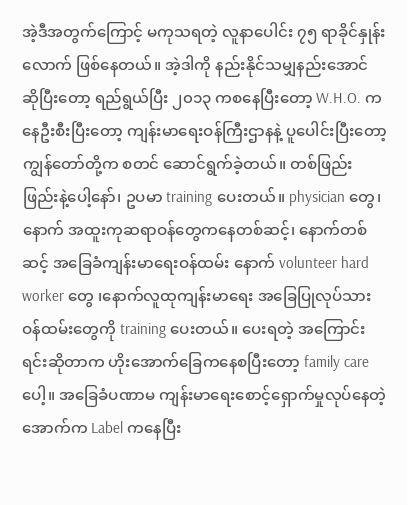အဲ့ဒီအတွက်ကြောင့် မကုသရတဲ့ လူနာပေါင်း ၇၅ ရာခိုင်နှုန်းလောက် ဖြစ်နေတယ်။ အဲ့ဒါကို နည်းနိုင်သမျှနည်းအောင် ဆိုပြီးတော့ ရည်ရွယ်ပြီး ၂၀၁၃ ကစနေပြီးတော့ W.H.O. ကနေဦးစီးပြီးတော့ ကျန်းမာရေးဝန်ကြီးဌာနနဲ့ ပူပေါင်းပြီးတော့ ကျွန်တော်တို့က စတင် ဆောင်ရွက်ခဲ့တယ်။ တစ်ဖြည်းဖြည်းနဲ့ပေါ့နော်၊ ဥပမာ training ပေးတယ်။ physician တွေ၊ နောက် အထူးကုဆရာဝန်တွေကနေတစ်ဆင့်၊ နောက်တစ်ဆင့် အခြေခံကျန်းမာရေးဝန်ထမ်း နောက် volunteer hard worker တွေ ၊နောက်လူထုကျန်းမာရေး အခြေပြုလုပ်သား ဝန်ထမ်းတွေကို training ပေးတယ်။ ပေးရတဲ့ အကြောင်းရင်းဆိုတာက ဟိုးအောက်ခြေကနေစပြီးတော့ family care ပေါ့။ အခြေခံပဏာမ ကျန်းမာရေးစောင့်ရှောက်မှုလုပ်နေတဲ့ အောက်က Label ကနေပြီး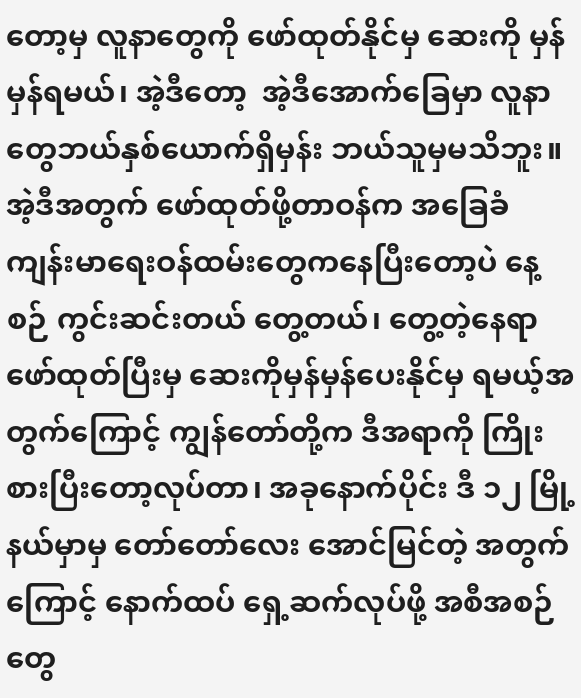တော့မှ လူနာတွေကို ဖော်ထုတ်နိုင်မှ ဆေးကို မှန်မှန်ရမယ်၊ အဲ့ဒီတော့  အဲ့ဒီအောက်ခြေမှာ လူနာတွေဘယ်နှစ်ယောက်ရှိမှန်း ဘယ်သူမှမသိဘူး။ အဲ့ဒီအတွက် ဖော်ထုတ်ဖို့တာဝန်က အခြေခံ ကျန်းမာရေးဝန်ထမ်းတွေကနေပြီးတော့ပဲ နေ့စဉ် ကွင်းဆင်းတယ် တွေ့တယ်၊ တွေ့တဲ့နေရာ ဖော်ထုတ်ပြီးမှ ဆေးကိုမှန်မှန်ပေးနိုင်မှ ရမယ့်အတွက်ကြောင့် ကျွန်တော်တို့က ဒီအရာကို ကြိုးစားပြီးတော့လုပ်တာ၊ အခုနောက်ပိုင်း ဒီ ၁၂ မြို့နယ်မှာမှ တော်တော်လေး အောင်မြင်တဲ့ အတွက်ကြောင့် နောက်ထပ် ရှေ့ဆက်လုပ်ဖို့ အစီအစဉ်တွေ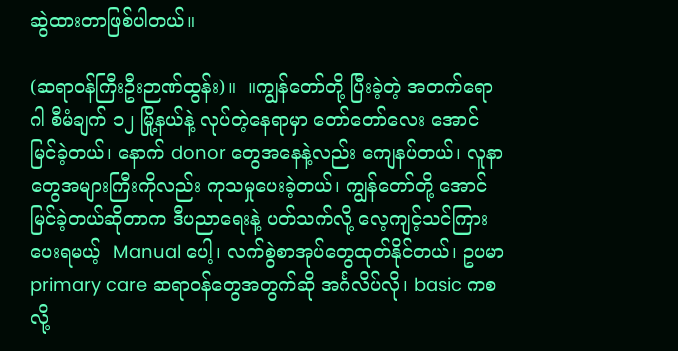ဆွဲထားတာဖြစ်ပါတယ်။

(ဆရာဝန်ကြီးဦးဉာဏ်ထွန်း)။  ။ကျွန်တော်တို့ ပြီးခဲ့တဲ့ အတက်ရောဂါ စီမံချက် ၁၂ မြို့နယ်နဲ့ လုပ်တဲ့နေရာမှာ တော်တော်လေး အောင်မြင်ခဲ့တယ်၊ နောက် donor တွေအနေနဲ့လည်း ကျေနပ်တယ်၊ လူနာတွေအများကြီးကိုလည်း ကုသမှုပေးခဲ့တယ်၊ ကျွန်တော်တို့ အောင်မြင်ခဲ့တယ်ဆိုတာက ဒီပညာရေးနဲ့ ပတ်သက်လို့ လေ့ကျင့်သင်ကြားပေးရမယ့်  Manual ပေါ့၊ လက်စွဲစာအုပ်တွေထုတ်နိုင်တယ်၊ ဥပမာ primary care ဆရာဝန်တွေအတွက်ဆို အင်္ဂလိပ်လို၊ basic ကစလို့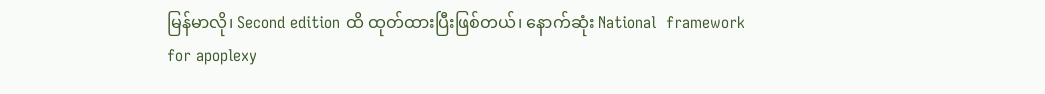မြန်မာလို၊ Second edition ထိ ထုတ်ထားပြီးဖြစ်တယ်၊ နောက်ဆုံး National  framework for apoplexy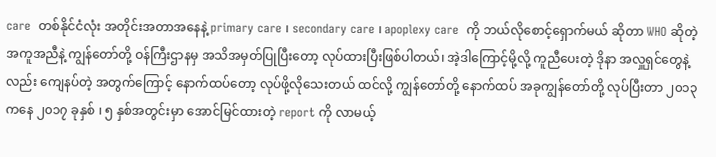care  တစ်နိုင်ငံလုံး အတိုင်းအတာအနေနဲ့ primary care ၊ secondary care ၊ apoplexy care  ကို ဘယ်လိုစောင့်ရှောက်မယ် ဆိုတာ WHO ဆိုတဲ့ အကူအညီနဲ့ ကျွန်တော်တို့ ဝန်ကြီးဌာနမှ အသိအမှတ်ပြုပြီးတော့ လုပ်ထားပြီးဖြစ်ပါတယ်၊ အဲ့ဒါကြောင့်မို့လို့ ကူညီပေးတဲ့ ဒိုနာ အလှူရှင်တွေနဲ့လည်း ကျေနပ်တဲ့ အတွက်ကြောင့် နောက်ထပ်တော့ လုပ်ဖို့လိုသေးတယ် ထင်လို့ ကျွန်တော်တို့ နောက်ထပ် အခုကျွန်တော်တို့ လုပ်ပြီးတာ ၂၀၁၃ ကနေ ၂၀၁၇ ခုနှစ် ၊ ၅ နှစ်အတွင်းမှာ အောင်မြင်ထားတဲ့ report ကို လာမယ့်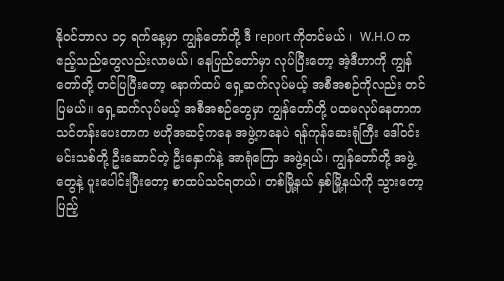နိုဝင်ဘာလ ၁၄ ရက်နေ့မှာ ကျွန်တော်တို့ ဒီ report ကိုတင်မယ် ၊  W.H.O က ဧည့်သည်တွေလည်းလာမယ်၊ နေပြည်တော်မှာ လုပ်ပြီးတော့ အဲ့ဒီဟာကို ကျွန်တော်တို့ တင်ပြပြီးတော့ နောက်ထပ် ရှေ့ဆက်လုပ်မယ့် အစီအစဉ်ကိုလည်း တင်ပြမယ်။ ရှေ့ဆက်လုပ်မယ့် အစီအစဉ်တွေမှာ ကျွန်တော်တို့ ပထမလုပ်နေတာက သင်တန်းပေးတာက ဗဟိုအဆင့်ကနေ အဖွဲ့ကနေပဲ ရန်ကုန်ဆေးရုံကြီး ဒေါ်ဝင်းမင်းသစ်တို့ ဦးဆောင်တဲ့ ဦးနှောက်နဲ့ အာရုံကြော အဖွဲ့ရယ်၊ ကျွန်တော်တို့ အဖွဲ့တွေနဲ့ ပူးပေါင်းပြီးတော့ စာထပ်သင်ရတယ်၊ တစ်မြို့နယ် နှစ်မြို့နယ်ကို သွားတော့ ပြည့်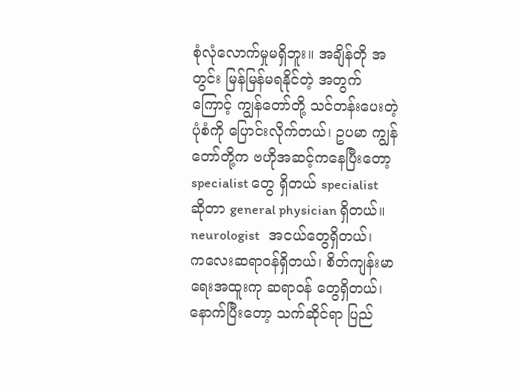စုံလုံလောက်မှုမရှိဘူး။ အချိန်တို အတွင်း မြန်မြန်မရနိုင်တဲ့ အတွက်ကြောင့် ကျွန်တော်တို့ သင်တန်းပေးတဲ့ ပုံစံကို ပြောင်းလိုက်တယ်၊ ဥပမာ ကျွန်တော်တို့က ဗဟိုအဆင့်ကနေပြီးတော့ specialist တွေ ရှိတယ် specialist ဆိုတာ general physician ရှိတယ်။ neurologist   အငယ်တွေရှိတယ်၊  ကလေးဆရာဝန်ရှိတယ်၊ စိတ်ကျန်းမာရေးအထူးကု ဆရာဝန် တွေရှိတယ်၊ နောက်ပြီးတော့ သက်ဆိုင်ရာ ပြည်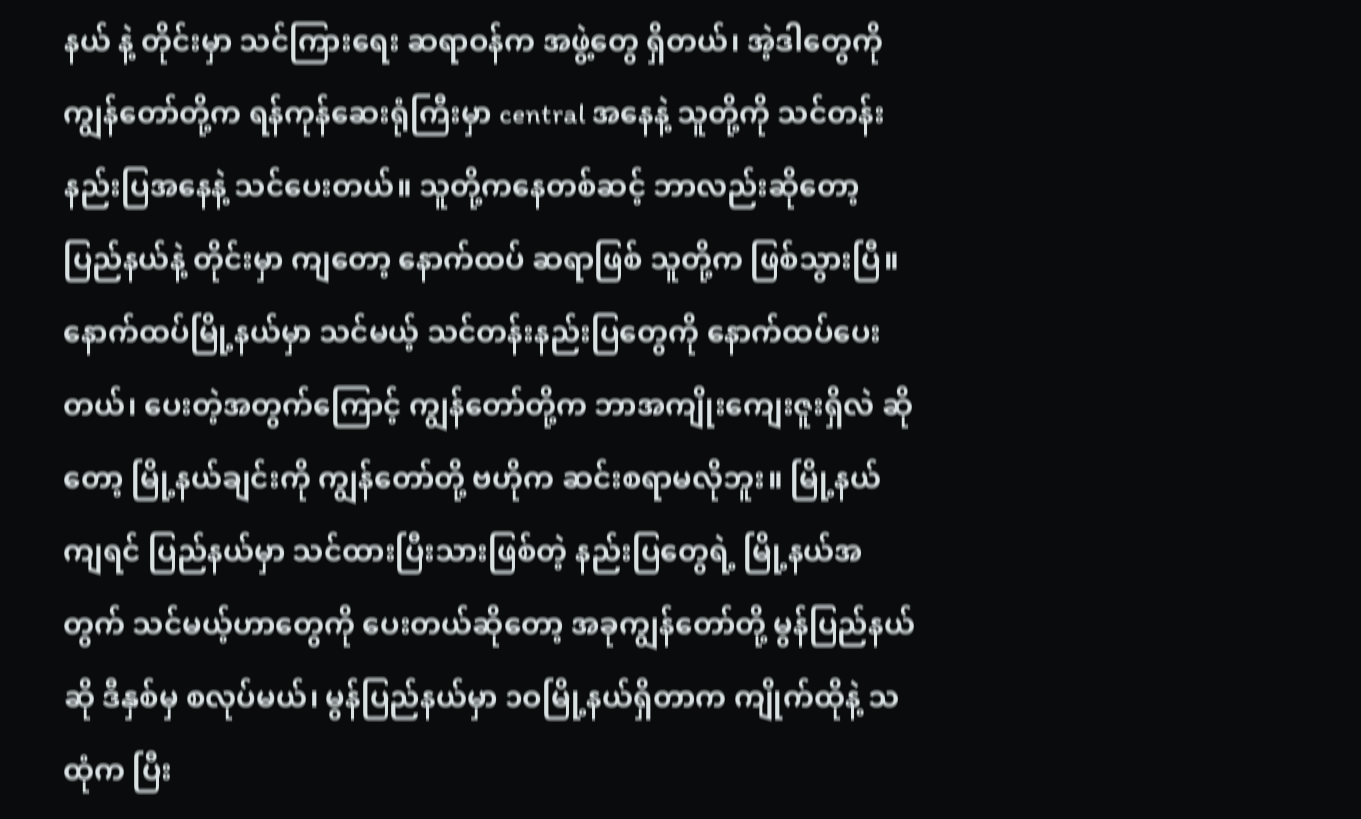နယ် နဲ့ တိုင်းမှာ သင်ကြားရေး ဆရာဝန်က အဖွဲ့တွေ ရှိတယ်၊ အဲ့ဒါတွေကို ကျွန်တော်တို့က ရန်ကုန်ဆေးရုံကြီးမှာ central အနေနဲ့ သူတို့ကို သင်တန်း နည်းပြအနေနဲ့ သင်ပေးတယ်။ သူတို့ကနေတစ်ဆင့် ဘာလည်းဆိုတော့ ပြည်နယ်နဲ့ တိုင်းမှာ ကျတော့ နောက်ထပ် ဆရာဖြစ် သူတို့က ဖြစ်သွားပြီ။ နောက်ထပ်မြို့နယ်မှာ သင်မယ့် သင်တန်းနည်းပြတွေကို နောက်ထပ်ပေးတယ်၊ ပေးတဲ့အတွက်ကြောင့် ကျွန်တော်တို့က ဘာအကျိုးကျေးဇူးရှိလဲ ဆိုတော့ မြို့နယ်ချင်းကို ကျွန်တော်တို့ ဗဟိုက ဆင်းစရာမလိုဘူး။ မြို့နယ်ကျရင် ပြည်နယ်မှာ သင်ထားပြီးသားဖြစ်တဲ့ နည်းပြတွေရဲ့ မြို့နယ်အတွက် သင်မယ့်ဟာတွေကို ပေးတယ်ဆိုတော့ အခုကျွန်တော်တို့ မွန်ပြည်နယ်ဆို ဒီနှစ်မှ စလုပ်မယ်၊ မွန်ပြည်နယ်မှာ ၁ဝမြို့နယ်ရှိတာက ကျိုက်ထိုနဲ့ သထုံက ပြီး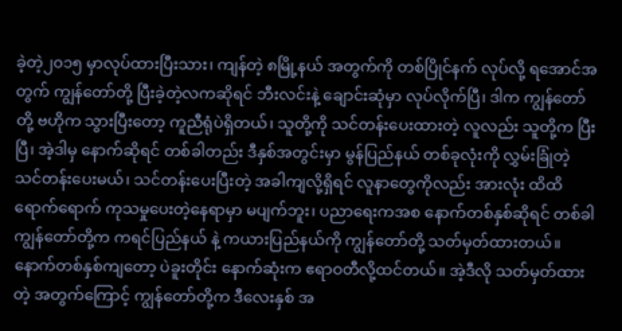ခဲ့တဲ့၂၀၁၅ မှာလုပ်ထားပြီးသား၊ ကျန်တဲ့ ၈မြို့နယ် အတွက်ကို တစ်ပြိုင်နက် လုပ်လို့ ရအောင်အတွက် ကျွန်တော်တို့ ပြီးခဲ့တဲ့လကဆိုရင် ဘီးလင်းနဲ့ ချောင်းဆုံမှာ လုပ်လိုက်ပြီ၊ ဒါက ကျွန်တော်တို့ ဗဟိုက သွားပြီးတော့ ကူညီရုံပဲရှိတယ်၊ သူတို့ကို သင်တန်းပေးထားတဲ့ လူလည်း သူတို့က ပြီးပြီ၊ အဲ့ဒါမှ နောက်ဆိုရင် တစ်ခါတည်း ဒီနှစ်အတွင်းမှာ မွန်ပြည်နယ် တစ်ခုလုံးကို လွှမ်းခြုံတဲ့ သင်တန်းပေးမယ်၊ သင်တန်းပေးပြီးတဲ့ အခါကျလို့ရှိရင် လူနာတွေကိုလည်း အားလုံး ထိထိရောက်ရောက် ကုသမှုပေးတဲ့နေရာမှာ မပျက်ဘူး၊ ပညာရေးကအစ နောက်တစ်နှစ်ဆိုရင် တစ်ခါကျွန်တော်တို့က ကရင်ပြည်နယ် နဲ့ ကယားပြည်နယ်ကို ကျွန်တော်တို့ သတ်မှတ်ထားတယ်။ နောက်တစ်နှစ်ကျတော့ ပဲခူးတိုင်း နောက်ဆုံးက ဧရာဝတီလို့ထင်တယ်။ အဲ့ဒီလို သတ်မှတ်ထားတဲ့ အတွက်ကြောင့် ကျွန်တော်တို့က ဒီလေးနှစ် အ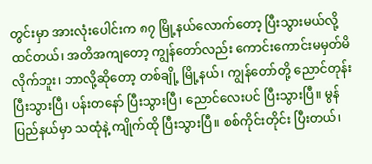တွင်းမှာ အားလုံးပေါင်းက ၈၇ မြို့နယ်လောက်တော့ ပြီးသွားမယ်လို့ ထင်တယ်၊ အတိအကျတော့ ကျွန်တော်လည်း ကောင်းကောင်းမမှတ်မိလိုက်ဘူး၊ ဘာလို့ဆိုတော့ တစ်ချို့ မြို့နယ်၊ ကျွန်တော်တို့ ညောင်တုန်းပြီးသွားပြီ၊ ပန်းတနော် ပြီးသွားပြီ၊ ညောင်လေးပင် ပြီးသွားပြီ။ မွန်ပြည်နယ်မှာ သထုံနဲ့ ကျိုက်ထို ပြီးသွားပြီ။ စစ်ကိုင်းတိုင်း ပြီးတယ်၊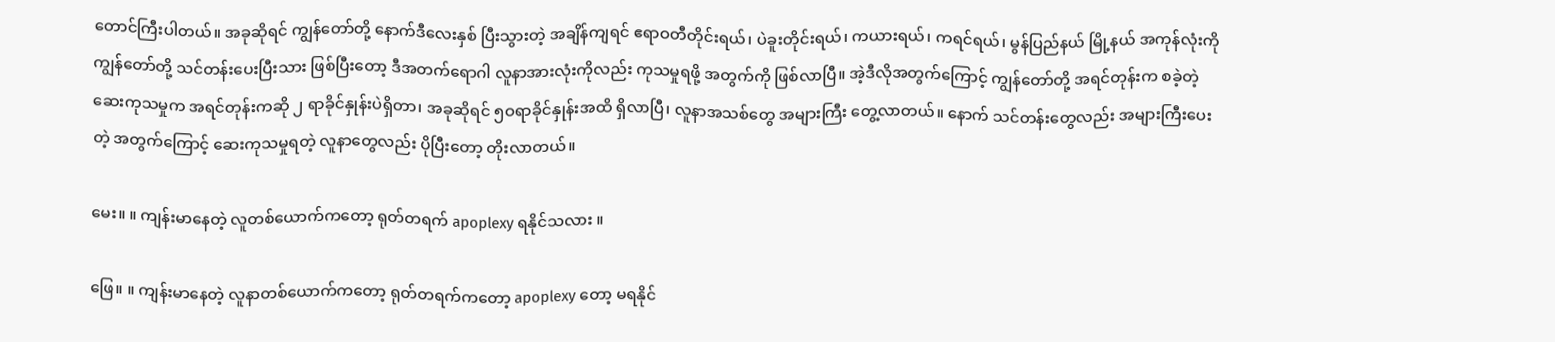တောင်ကြီးပါတယ်။ အခုဆိုရင် ကျွန်တော်တို့ နောက်ဒီလေးနှစ် ပြီးသွားတဲ့ အချိန်ကျရင် ဧရာဝတီတိုင်းရယ်၊ ပဲခူးတိုင်းရယ်၊ ကယားရယ်၊ ကရင်ရယ်၊ မွန်ပြည်နယ် မြို့နယ် အကုန်လုံးကို ကျွန်တော်တို့ သင်တန်းပေးပြီးသား ဖြစ်ပြီးတော့ ဒီအတက်ရောဂါ လူနာအားလုံးကိုလည်း ကုသမှုရဖို့ အတွက်ကို ဖြစ်လာပြီ။ အဲ့ဒီလိုအတွက်ကြောင့် ကျွန်တော်တို့ အရင်တုန်းက စခဲ့တဲ့ဆေးကုသမှုက အရင်တုန်းကဆို ၂ ရာခိုင်နှုန်းပဲရှိတာ၊ အခုဆိုရင် ၅ဝရာခိုင်နှုန်းအထိ ရှိလာပြီ၊ လူနာအသစ်တွေ အများကြီး တွေ့လာတယ်။ နောက် သင်တန်းတွေလည်း အများကြီးပေးတဲ့ အတွက်ကြောင့် ဆေးကုသမှုရတဲ့ လူနာတွေလည်း ပိုပြီးတော့ တိုးလာတယ်။

မေး။ ။ ကျန်းမာနေတဲ့ လူတစ်ယောက်ကတော့ ရုတ်တရက် apoplexy ရနိုင်သလား ။

ဖြေ။ ။ ကျန်းမာနေတဲ့ လူနာတစ်ယောက်ကတော့ ရုတ်တရက်ကတော့ apoplexy တော့ မရနိုင်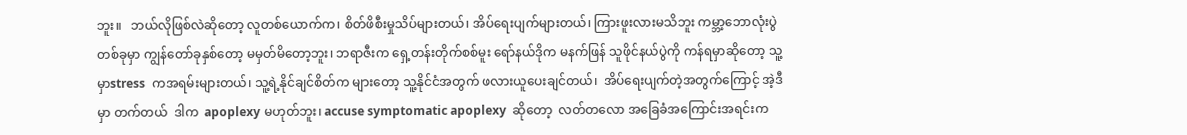ဘူး။   ဘယ်လိုဖြစ်လဲဆိုတော့ လူတစ်ယောက်က၊ စိတ်ဖိစီးမှုသိပ်များတယ်၊ အိပ်ရေးပျက်များတယ်၊ ကြားဖူးလားမသိဘူး ကမ္ဘာ့ဘောလုံးပွဲ တစ်ခုမှာ ကျွန်တော်ခုနှစ်တော့ မမှတ်မိတော့ဘူး၊ ဘရာဇီးက ရှေ့တန်းတိုက်စစ်မူး ရော်နယ်ဒိုက မနက်ဖြန် သူဖိုင်နယ်ပွဲကို ကန်ရမှာဆိုတော့ သူ့မှာstress  ကအရမ်းများတယ်၊ သူ့ရဲ့နိုင်ချင်စိတ်က များတော့ သူ့နိုင်ငံအတွက် ဖလားယူပေးချင်တယ်၊  အိပ်ရေးပျက်တဲ့အတွက်ကြောင့် အဲ့ဒီမှာ တက်တယ်  ဒါက  apoplexy မဟုတ်ဘူး၊ accuse symptomatic apoplexy  ဆိုတော့  လတ်တလော အခြေခံအကြောင်းအရင်းက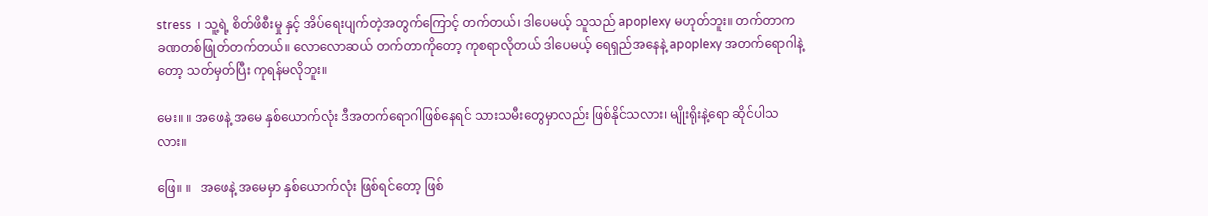stress  ၊ သူ့ရဲ့ စိတ်ဖိစီးမှု နှင့် အိပ်ရေးပျက်တဲ့အတွက်ကြောင့် တက်တယ်၊ ဒါပေမယ့် သူသည် apoplexy မဟုတ်ဘူး။ တက်တာက ခဏတစ်ဖြုတ်တက်တယ်။ လောလောဆယ် တက်တာကိုတော့ ကုစရာလိုတယ် ဒါပေမယ့် ရေရှည်အနေနဲ့ apoplexy အတက်ရောဂါနဲ့တော့ သတ်မှတ်ပြီး ကုရန်မလိုဘူး။

မေး။ ။ အဖေနဲ့ အမေ နှစ်ယောက်လုံး ဒီအတက်ရောဂါဖြစ်နေရင် သားသမီးတွေမှာလည်း ဖြစ်နိုင်သလား၊ မျိုးရိုးနဲ့ရော ဆိုင်ပါသလား။

ဖြေ။ ။   အဖေနဲ့ အမေမှာ နှစ်ယောက်လုံး ဖြစ်ရင်တော့ ဖြစ်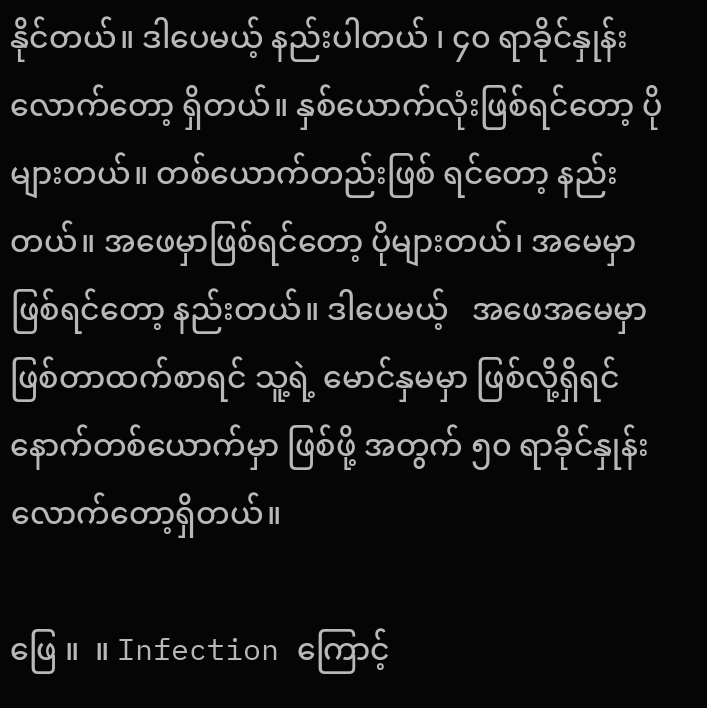နိုင်တယ်။ ဒါပေမယ့် နည်းပါတယ် ၊ ၄၀ ရာခိုင်နှုန်း လောက်တော့ ရှိတယ်။ နှစ်ယောက်လုံးဖြစ်ရင်တော့ ပိုများတယ်။ တစ်ယောက်တည်းဖြစ် ရင်တော့ နည်းတယ်။ အဖေမှာဖြစ်ရင်တော့ ပိုများတယ်၊ အမေမှာ ဖြစ်ရင်တော့ နည်းတယ်။ ဒါပေမယ့်   အဖေအမေမှာ ဖြစ်တာထက်စာရင် သူ့ရဲ့ မောင်နှမမှာ ဖြစ်လို့ရှိရင် နောက်တစ်ယောက်မှာ ဖြစ်ဖို့ အတွက် ၅၀ ရာခိုင်နှုန်း လောက်တော့ရှိတယ်။

ဖြေ ။  ။ Infection ကြောင့်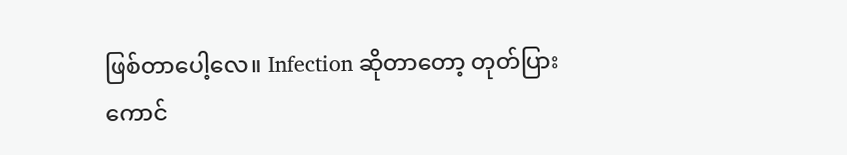ဖြစ်တာပေါ့လေ။ Infection ဆိုတာတော့ တုတ်ပြားကောင်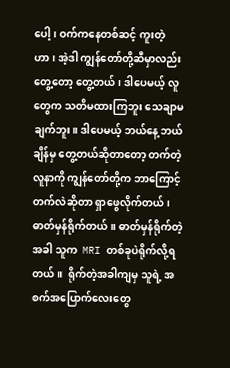ပေါ့၊ ဝက်ကနေတစ်ဆင့် ကူးတဲ့ဟာ၊ အဲ့ဒါ ကျွန်တော်တို့ဆီမှာလည်း တွေ့တော့ တွေ့တယ်၊ ဒါပေမယ့် လူတွေက သတိမထားကြဘူး သေချာမချက်ဘူး။ ဒါပေမယ့် ဘယ်နေ့ ဘယ်ချိန်မှ တွေ့တယ်ဆိုတာတော့ တက်တဲ့လူနာကို ကျွန်တော်တို့က ဘာကြောင့်တက်လဲဆိုတာ ရှာဖွေလိုက်တယ်၊ ဓာတ်မှန်ရိုက်တယ်။ ဓာတ်မှန်ရိုက်တဲ့အခါ သူက  MRI တစ်ခုပဲရိုက်လို့ရတယ်။  ရိုက်တဲ့အခါကျမှ သူရဲ့ အစက်အပြောက်လေးတွေ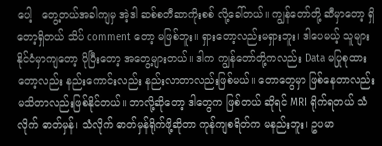ပေါ့   တွေ့တယ်အခါကျမှ အဲ့ဒါ ဆစ်စတီဆာကိုးစစ် လို့ခေါ်တယ်။ ကျွန်တော်တို့ ဆီမှာတော့ ရှိတော့ရှိတယ် သိပ် comment တော့ မဖြစ်ဘူး။ ရှားတော့လည်းမရှားဘူး၊ ဒါပေမယ့် သူများနိုင်ငံမှာကျတော့ ပိုပြီးတော့ အတွေ့များတယ်။ ဒါက ကျွန်တော်တို့ကလည်း Data မပြုစုထားတော့လည်း နည်းကောင်းလည်း နည်းလာတာလည်းဖြစ်မယ်။ တောတွေမှာ ဖြစ်နေတာလည်း မသိတာလည်းဖြစ်နိုင်တယ်။ ဘာလို့ဆိုတော့ ဒါတွေက ဖြစ်တယ် ဆိုရင် MRI ရိုက်ရတယ် သံလိုက် ဓာတ်မှန်၊ သံလိုက် ဓာတ်မှန်ရိုက်ဖို့ဆိုတာ ကုန်ကျစရိတ်က မနည်းဘူး၊ ဥပမာ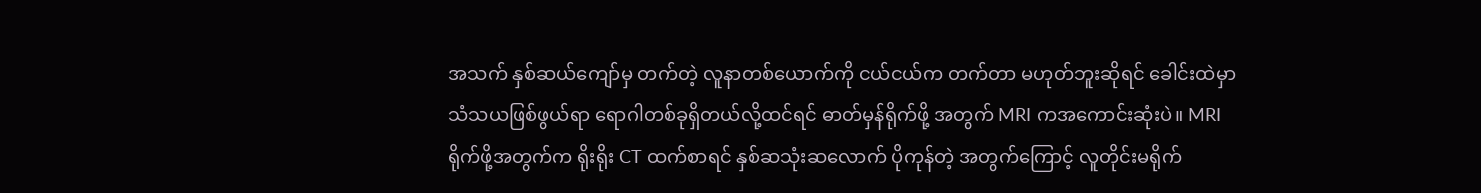အသက် နှစ်ဆယ်ကျော်မှ တက်တဲ့ လူနာတစ်ယောက်ကို ငယ်ငယ်က တက်တာ မဟုတ်ဘူးဆိုရင် ခေါင်းထဲမှာ သံသယဖြစ်ဖွယ်ရာ ရောဂါတစ်ခုရှိတယ်လို့ထင်ရင် ဓာတ်မှန်ရိုက်ဖို့ အတွက် MRI ကအကောင်းဆုံးပဲ။ MRI ရိုက်ဖို့အတွက်က ရိုးရိုး CT ထက်စာရင် နှစ်ဆသုံးဆလောက် ပိုကုန်တဲ့ အတွက်ကြောင့် လူတိုင်းမရိုက်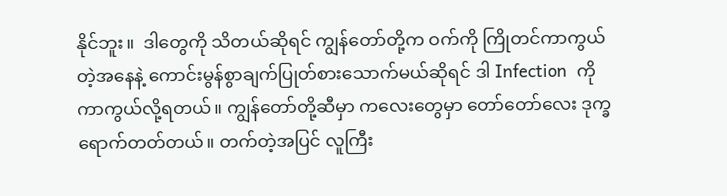နိုင်ဘူး။  ဒါတွေကို သိတယ်ဆိုရင် ကျွန်တော်တို့က ဝက်ကို ကြိုတင်ကာကွယ်တဲ့အနေနဲ့ ကောင်းမွန်စွာချက်ပြုတ်စားသောက်မယ်ဆိုရင် ဒါ Infection  ကိုကာကွယ်လို့ရတယ်။ ကျွန်တော်တို့ဆီမှာ ကလေးတွေမှာ တော်တော်လေး ဒုက္ခရောက်တတ်တယ်။ တက်တဲ့အပြင် လူကြီး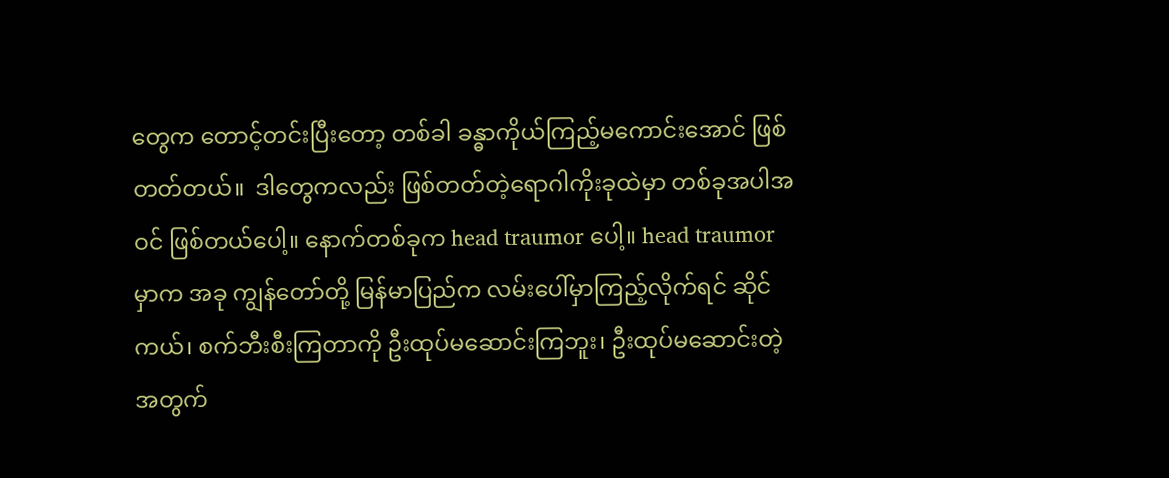တွေက တောင့်တင်းပြီးတော့ တစ်ခါ ခန္ဓာကိုယ်ကြည့်မကောင်းအောင် ဖြစ်တတ်တယ်။  ဒါတွေကလည်း ဖြစ်တတ်တဲ့ရောဂါကိုးခုထဲမှာ တစ်ခုအပါအဝင် ဖြစ်တယ်ပေါ့။ နောက်တစ်ခုက head traumor ပေါ့။ head traumor မှာက အခု ကျွန်တော်တို့ မြန်မာပြည်က လမ်းပေါ်မှာကြည့်လိုက်ရင် ဆိုင်ကယ်၊ စက်ဘီးစီးကြတာကို ဦးထုပ်မဆောင်းကြဘူး၊ ဦးထုပ်မဆောင်းတဲ့အတွက်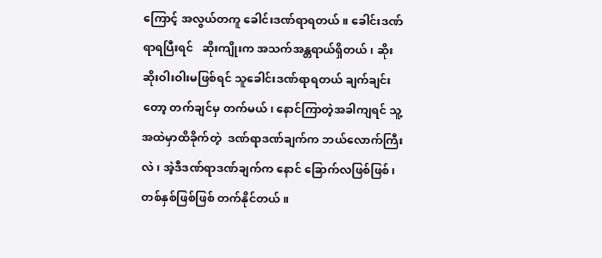ကြောင့် အလွယ်တကူ ခေါင်းဒဏ်ရာရတယ်။ ခေါင်းဒဏ်ရာရပြီးရင်   ဆိုးကျိုးက အသက်အန္တရာယ်ရှိတယ်၊ ဆိုးဆိုးဝါးဝါးမဖြစ်ရင် သူခေါင်းဒဏ်ရာရတယ် ချက်ချင်းတော့ တက်ချင်မှ တက်မယ်၊ နောင်ကြာတဲ့အခါကျရင် သူ့အထဲမှာထိခိုက်တဲ့  ဒဏ်ရာဒဏ်ချက်က ဘယ်လောက်ကြီးလဲ၊ အဲ့ဒီဒဏ်ရာဒဏ်ချက်က နောင် ခြောက်လဖြစ်ဖြစ်၊ တစ်နှစ်ဖြစ်ဖြစ် တက်နိုင်တယ်။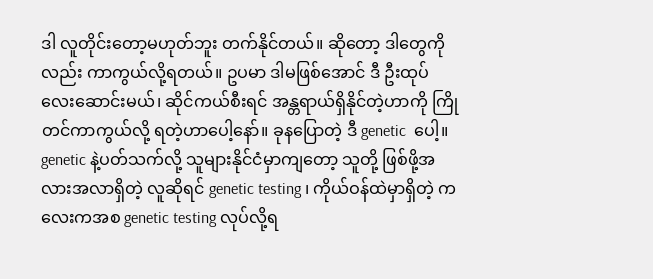ဒါ လူတိုင်းတော့မဟုတ်ဘူး တက်နိုင်တယ်။ ဆိုတော့ ဒါတွေကိုလည်း ကာကွယ်လို့ရတယ်။ ဥပမာ ဒါမဖြစ်အောင် ဒီ ဦးထုပ်လေးဆောင်းမယ်၊ ဆိုင်ကယ်စီးရင် အန္တရာယ်ရှိနိုင်တဲ့ဟာကို ကြိုတင်ကာကွယ်လို့ ရတဲ့ဟာပေါ့နော်။ ခုနပြောတဲ့ ဒီ genetic  ပေါ့။ genetic နဲ့ပတ်သက်လို့ သူများနိုင်ငံမှာကျတော့ သူတို့ ဖြစ်ဖို့အလားအလာရှိတဲ့ လူဆိုရင် genetic testing ၊ ကိုယ်ဝန်ထဲမှာရှိတဲ့ ကလေးကအစ genetic testing လုပ်လို့ရ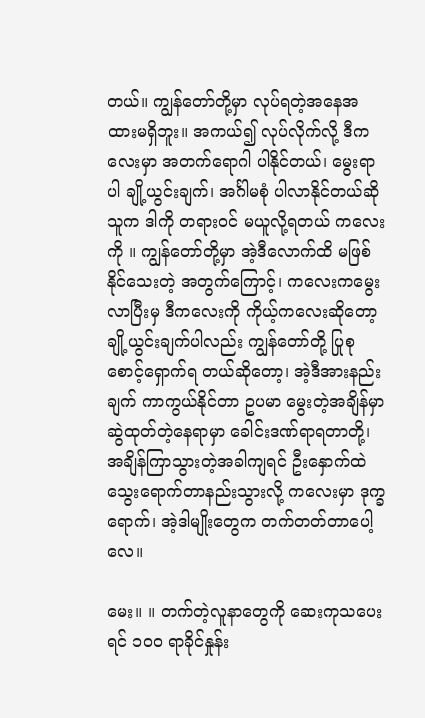တယ်။ ကျွန်တော်တို့မှာ လုပ်ရတဲ့အနေအထားမရှိဘူး။ အကယ်၍ လုပ်လိုက်လို့ ဒီကလေးမှာ အတက်ရောဂါ ပါနိုင်တယ်၊ မွေးရာပါ ချို့ယွင်းချက်၊ အင်္ဂါမစုံ ပါလာနိုင်တယ်ဆို သူက ဒါကို တရားဝင် မယူလို့ရတယ် ကလေးကို ။ ကျွန်တော်တို့မှာ အဲ့ဒီလောက်ထိ မဖြစ်နိုင်သေးတဲ့ အတွက်ကြောင့်၊ ကလေးကမွေး လာပြီးမှ ဒီကလေးကို ကိုယ့်ကလေးဆိုတော့ ချို့ယွင်းချက်ပါလည်း ကျွန်တော်တို့ ပြုစုစောင့်ရှောက်ရ တယ်ဆိုတော့၊ အဲ့ဒီအားနည်းချက် ကာကွယ်နိုင်တာ ဥပမာ မွေးတဲ့အချိန်မှာ ဆွဲထုတ်တဲ့နေရာမှာ ခေါင်းဒဏ်ရာရတာတို့၊ အချိန်ကြာသွားတဲ့အခါကျရင် ဦးနှောက်ထဲသွေးရောက်တာနည်းသွားလို့ ကလေးမှာ ဒုက္ခရောက်၊ အဲ့ဒါမျိုးတွေက တက်တတ်တာပေါ့လေ။

မေး။ ။ တက်တဲ့လူနာတွေကို ဆေးကုသပေးရင် ၁၀၀ ရာခိုင်နှုန်း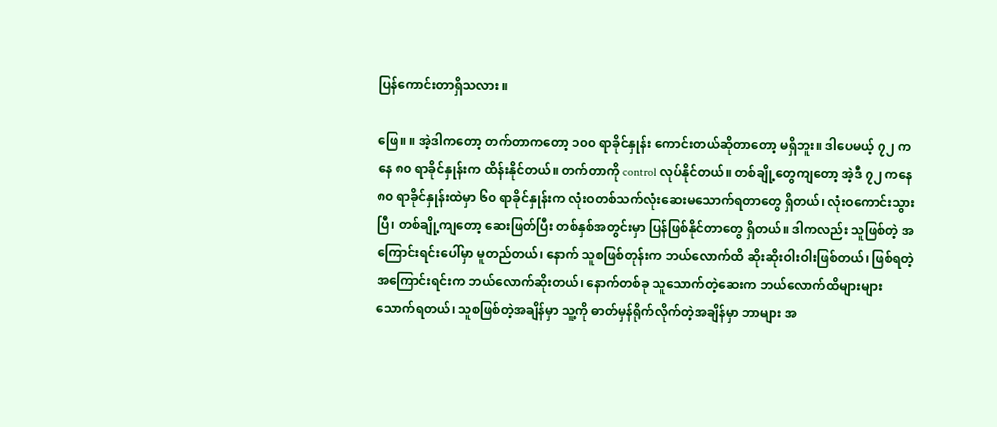ပြန်ကောင်းတာရှိသလား ။

ဖြေ။ ။ အဲ့ဒါကတော့ တက်တာကတော့ ၁၀၀ ရာခိုင်နှုန်း ကောင်းတယ်ဆိုတာတော့ မရှိဘူး။ ဒါပေမယ့် ၇၂ ကနေ ၈၀ ရာခိုင်နှုန်းက ထိန်းနိုင်တယ်။ တက်တာကို control လုပ်နိုင်တယ်။ တစ်ချို့တွေကျတော့ အဲ့ဒီ ၇၂ ကနေ ၈၀ ရာခိုင်နှုန်းထဲမှာ ၆၀ ရာခိုင်နှုန်းက လုံးဝတစ်သက်လုံးဆေးမသောက်ရတာတွေ ရှိတယ်၊ လုံးဝကောင်းသွားပြီ၊ တစ်ချို့ကျတော့ ဆေးဖြတ်ပြီး တစ်နှစ်အတွင်းမှာ ပြန်ဖြစ်နိုင်တာတွေ ရှိတယ်။ ဒါကလည်း သူဖြစ်တဲ့ အကြောင်းရင်းပေါ်မှာ မူတည်တယ်၊ နောက် သူစဖြစ်တုန်းက ဘယ်လောက်ထိ ဆိုးဆိုးဝါးဝါးဖြစ်တယ်၊ ဖြစ်ရတဲ့အကြောင်းရင်းက ဘယ်လောက်ဆိုးတယ်၊ နောက်တစ်ခု သူသောက်တဲ့ဆေးက ဘယ်လောက်ထိများများသောက်ရတယ်၊ သူစဖြစ်တဲ့အချိန်မှာ သူ့ကို ဓာတ်မှန်ရိုက်လိုက်တဲ့အချိန်မှာ ဘာများ အ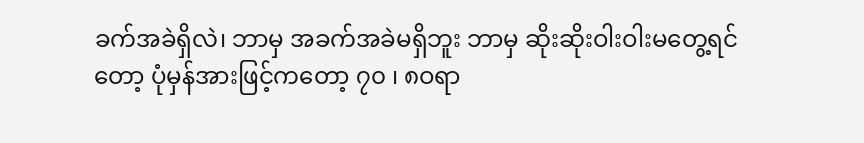ခက်အခဲရှိလဲ၊ ဘာမှ အခက်အခဲမရှိဘူး ဘာမှ ဆိုးဆိုးဝါးဝါးမတွေ့ရင်တော့ ပုံမှန်အားဖြင့်ကတော့ ၇၀ ၊ ၈ဝရာ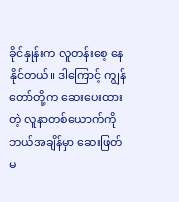ခိုင်နှုန်းက လူတန်းစေ့ နေနိုင်တယ်။ ဒါကြောင့် ကျွန်တော်တို့က ဆေးပေးထားတဲ့ လူနာတစ်ယောက်ကို ဘယ်အချိန်မှာ ဆေးဖြတ်မ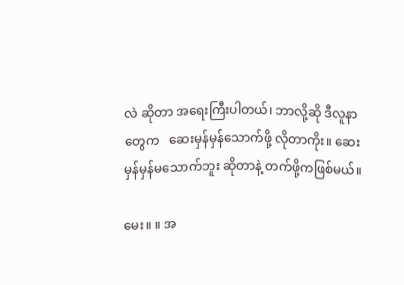လဲ ဆိုတာ အရေးကြီးပါတယ်၊ ဘာလို့ဆို ဒီလူနာတွေက   ဆေးမှန်မှန်သောက်ဖို့ လိုတာကိုး။ ဆေးမှန်မှန်မသောက်ဘူး ဆိုတာနဲ့ တက်ဖို့ကဖြစ်မယ်။

မေး။ ။ အ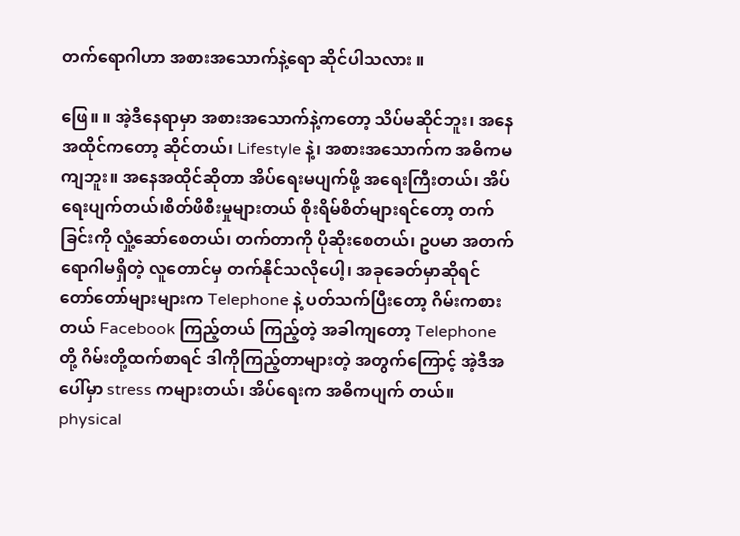တက်ရောဂါဟာ အစားအသောက်နဲ့ရော ဆိုင်ပါသလား ။

ဖြေ။ ။ အဲ့ဒီနေရာမှာ အစားအသောက်နဲ့ကတော့ သိပ်မဆိုင်ဘူး၊ အနေအထိုင်ကတော့ ဆိုင်တယ်၊ Lifestyle နဲ့၊ အစားအသောက်က အဓိကမကျဘူး။ အနေအထိုင်ဆိုတာ အိပ်ရေးမပျက်ဖို့ အရေးကြီးတယ်၊ အိပ်ရေးပျက်တယ်၊စိတ်ဖိစီးမှုများတယ် စိုးရိမ်စိတ်များရင်တော့ တက်ခြင်းကို လှုံ့ဆော်စေတယ်၊ တက်တာကို ပိုဆိုးစေတယ်၊ ဥပမာ အတက်ရောဂါမရှိတဲ့ လူတောင်မှ တက်နိုင်သလိုပေါ့၊ အခုခေတ်မှာဆိုရင် တော်တော်များများက Telephone နဲ့ ပတ်သက်ပြီးတော့ ဂိမ်းကစားတယ် Facebook ကြည့်တယ် ကြည့်တဲ့ အခါကျတော့ Telephone တို့ ဂိမ်းတို့ထက်စာရင် ဒါကိုကြည့်တာများတဲ့ အတွက်ကြောင့် အဲ့ဒီအပေါ်မှာ stress ကများတယ်၊ အိပ်ရေးက အဓိကပျက် တယ်။ physical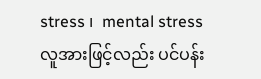stress ၊  mental stress   လူအားဖြင့်လည်း ပင်ပန်း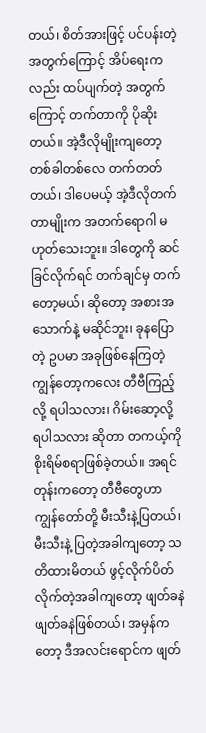တယ်၊ စိတ်အားဖြင့် ပင်ပန်းတဲ့အတွက်ကြောင့် အိပ်ရေးကလည်း ထပ်ပျက်တဲ့ အတွက်ကြောင့် တက်တာကို ပိုဆိုးတယ်။ အဲ့ဒီလိုမျိုးကျတော့ တစ်ခါတစ်လေ တက်တတ်တယ်၊ ဒါပေမယ့် အဲ့ဒီလိုတက်တာမျိုးက အတက်ရောဂါ မဟုတ်သေးဘူး။ ဒါတွေကို ဆင်ခြင်လိုက်ရင် တက်ချင်မှ တက်တော့မယ်၊ ဆိုတော့ အစားအသောက်နဲ့ မဆိုင်ဘူး၊ ခုနပြောတဲ့ ဥပမာ အခုဖြစ်နေကြတဲ့ ကျွန်တော့ကလေး တီဗီကြည့်လို့ ရပါသလား၊ ဂိမ်းဆော့လို့ ရပါသလား ဆိုတာ တကယ့်ကို စိုးရိမ်စရာဖြစ်ခဲ့တယ်။ အရင်တုန်းကတော့ တီဗီတွေဟာ ကျွန်တော်တို့ မီးသီးနဲ့ပြတယ်၊ မီးသီးနဲ့ ပြတဲ့အခါကျတော့ သတိထားမိတယ် ဖွင့်လိုက်ပိတ်လိုက်တဲ့အခါကျတော့ ဖျတ်ခနဲ ဖျတ်ခနဲဖြစ်တယ်၊ အမှန်ကတော့ ဒီအလင်းရောင်က ဖျတ်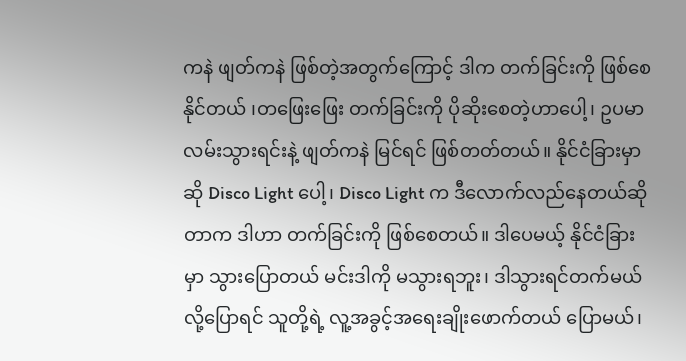ကနဲ ဖျတ်ကနဲ ဖြစ်တဲ့အတွက်ကြောင့် ဒါက တက်ခြင်းကို ဖြစ်စေနိုင်တယ် ၊တဖြေးဖြေး တက်ခြင်းကို ပိုဆိုးစေတဲ့ဟာပေါ့၊ ဥပမာ လမ်းသွားရင်းနဲ့ ဖျတ်ကနဲ မြင်ရင် ဖြစ်တတ်တယ်။ နိုင်ငံခြားမှာဆို Disco Light ပေါ့၊ Disco Light က ဒီလောက်လည်နေတယ်ဆိုတာက ဒါဟာ တက်ခြင်းကို ဖြစ်စေတယ်။ ဒါပေမယ့် နိုင်ငံခြားမှာ သွားပြောတယ် မင်းဒါကို မသွားရဘူး၊ ဒါသွားရင်တက်မယ်လို့ပြောရင် သူတို့ရဲ့ လူ့အခွင့်အရေးချိုးဖောက်တယ် ပြောမယ်၊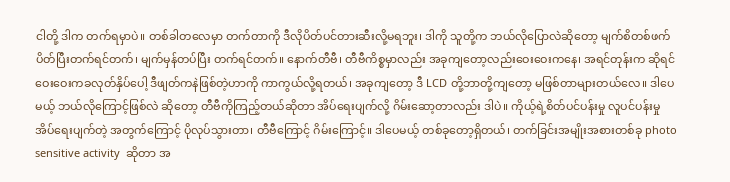ငါတို့ ဒါက တက်ရမှာပဲ။ တစ်ခါတလေမှာ တက်တာကို ဒီလိုပိတ်ပင်တားဆီးလို့မရဘူး၊ ဒါကို သူတို့က ဘယ်လိုပြောလဲဆိုတော့ မျက်စိတစ်ဖက်ပိတ်ပြီးတက်ရင်တက်၊ မျက်မှန်တပ်ပြီး တက်ရင်တက်။ နောက်တီဗီ၊ တီဗီကိစ္စမှာလည်း အခုကျတော့လည်းဝေးဝေးကနေ၊ အရင်တုန်းက ဆိုရင် ဝေးဝေးကခလုတ်နှိပ်ပေါ့ ဒီဖျတ်ကနဲဖြစ်တဲ့ဟာကို ကာကွယ်လို့ရတယ်၊ အခုကျတော့ ဒီ LCD တို့ဘာတို့ကျတော့ မဖြစ်တာများတယ်လေ။ ဒါပေမယ့် ဘယ်လိုကြောင့်ဖြစ်လဲ ဆိုတော့ တီဗီကိုကြည့်တယ်ဆိုတာ အိပ်ရေးပျက်လို့ ဂိမ်းဆော့တာလည်း ဒါပဲ။ ကိုယ့်ရဲ့စိတ်ပင်ပန်းမှု လူပင်ပန်းမှု အိပ်ရေးပျက်တဲ့ အတွက်ကြောင့် ပိုလုပ်သွားတာ၊ တီဗီကြောင့် ဂိမ်းကြောင့်။ ဒါပေမယ့် တစ်ခုတော့ရှိတယ်၊ တက်ခြင်းအမျိုးအစားတစ်ခု photo sensitive activity  ဆိုတာ အ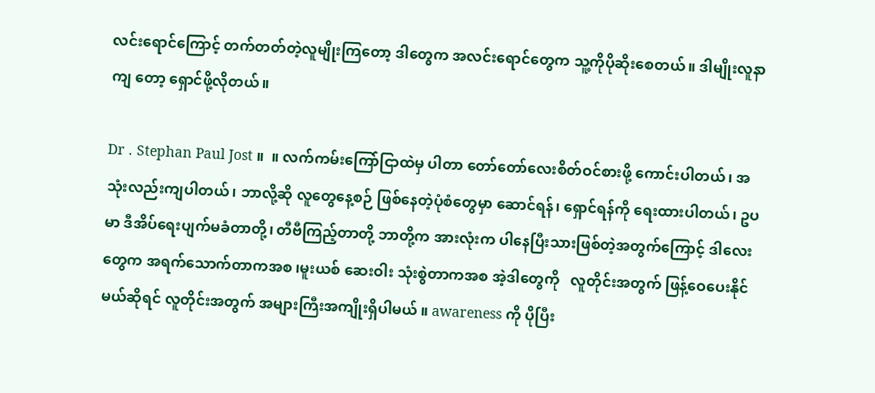လင်းရောင်ကြောင့် တက်တတ်တဲ့လူမျိုးကြတော့ ဒါတွေက အလင်းရောင်တွေက သူ့ကိုပိုဆိုးစေတယ်။ ဒါမျိုးလူနာကျ တော့ ရှောင်ဖို့လိုတယ်။

Dr . Stephan Paul Jost ။  ။ လက်ကမ်းကြော်ငြာထဲမှ ပါတာ တော်တော်လေးစိတ်ဝင်စားဖို့ ကောင်းပါတယ်၊ အသုံးလည်းကျပါတယ်၊ ဘာလို့ဆို လူတွေနေ့စဉ် ဖြစ်နေတဲ့ပုံစံတွေမှာ ဆောင်ရန်၊ ရှောင်ရန်ကို ရေးထားပါတယ်၊ ဥပမာ ဒီအိပ်ရေးပျက်မခံတာတို့၊ တီဗီကြည့်တာတို့ ဘာတို့က အားလုံးက ပါနေပြီးသားဖြစ်တဲ့အတွက်ကြောင့် ဒါလေးတွေက အရက်သောက်တာကအစ ၊မူးယစ် ဆေးဝါး သုံးစွဲတာကအစ အဲ့ဒါတွေကို   လူတိုင်းအတွက် ဖြန့်ဝေပေးနိုင်မယ်ဆိုရင် လူတိုင်းအတွက် အများကြီးအကျိုးရှိပါမယ် ။ awareness ကို ပိုပြီး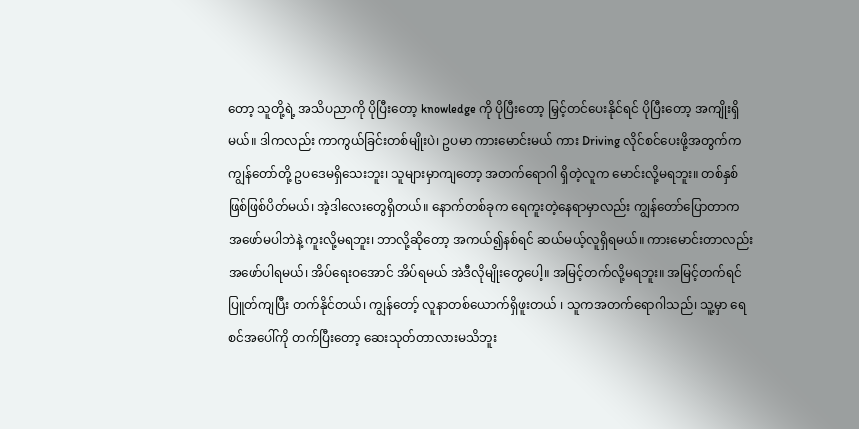တော့ သူတို့ရဲ့ အသိပညာကို ပိုပြီးတော့ knowledge ကို ပိုပြီးတော့ မြှင့်တင်ပေးနိုင်ရင် ပိုပြီးတော့ အကျိုးရှိမယ်။ ဒါကလည်း ကာကွယ်ခြင်းတစ်မျိုးပဲ၊ ဥပမာ ကားမောင်းမယ် ကား Driving လိုင်စင်ပေးဖို့အတွက်က ကျွန်တော်တို့ ဥပဒေမရှိသေးဘူး၊ သူများမှာကျတော့ အတက်ရောဂါ ရှိတဲ့လူက မောင်းလို့မရဘူး။ တစ်နှစ်ဖြစ်ဖြစ်ပိတ်မယ်၊ အဲ့ဒါလေးတွေရှိတယ်။ နောက်တစ်ခုက ရေကူးတဲ့နေရာမှာလည်း ကျွန်တော်ပြောတာက အဖော်မပါဘဲနဲ့ ကူးလို့မရဘူး၊ ဘာလို့ဆိုတော့ အကယ်၍နစ်ရင် ဆယ်မယ့်လူရှိရမယ်။ ကားမောင်းတာလည်း အဖော်ပါရမယ်၊ အိပ်ရေးဝအောင် အိပ်ရမယ် အဲဒီလိုမျိုးတွေပေါ့။ အမြင့်တက်လို့မရဘူး။ အမြင့်တက်ရင် ပြူတ်ကျပြီး တက်နိုင်တယ်၊ ကျွန်တော့် လူနာတစ်ယောက်ရှိဖူးတယ် ၊ သူကအတက်ရောဂါသည်၊ သူ့မှာ ရေစင်အပေါ်ကို တက်ပြီးတော့ ဆေးသုတ်တာလားမသိဘူး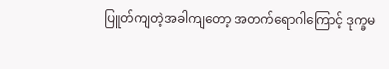ပြူတ်ကျတဲ့အခါကျတော့ အတက်ရောဂါကြောင့် ဒုက္ခမ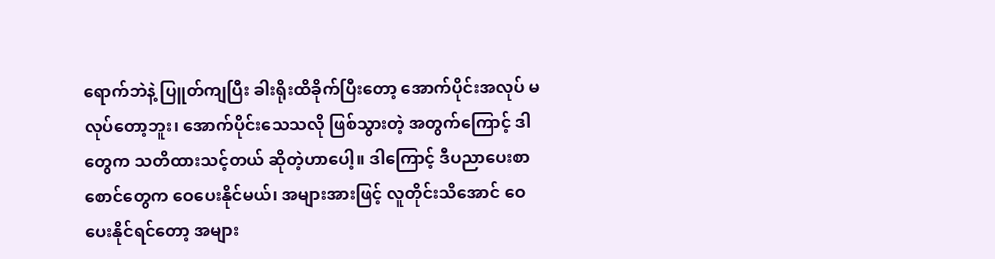ရောက်ဘဲနဲ့ ပြူတ်ကျပြီး ခါးရိုးထိခိုက်ပြီးတော့ အောက်ပိုင်းအလုပ် မလုပ်တော့ဘူး၊ အောက်ပိုင်းသေသလို ဖြစ်သွားတဲ့ အတွက်ကြောင့် ဒါတွေက သတိထားသင့်တယ် ဆိုတဲ့ဟာပေါ့။ ဒါကြောင့် ဒီပညာပေးစာစောင်တွေက ဝေပေးနိုင်မယ်၊ အများအားဖြင့် လူတိုင်းသိအောင် ဝေပေးနိုင်ရင်တော့ အများ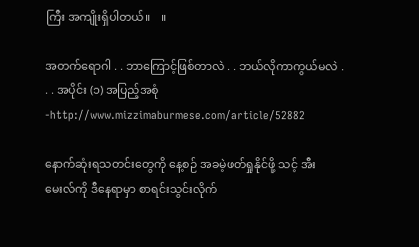ကြီး အကျိုးရှိပါတယ်။    ။

အတက်ရောဂါ . . ဘာကြောင့်ဖြစ်တာလဲ . . ဘယ်လိုကာကွယ်မလဲ . . . အပိုင်း (၁) အပြည့်အစုံ -http://www.mizzimaburmese.com/article/52882

နောက်ဆုံးရသတင်းတွေကို နေ့စဉ် အခမဲ့ဖတ်ရှုနိုင်ဖို့ သင့် အီးမေးလ်ကို ဒီနေရာမှာ စာရင်းသွင်းလိုက်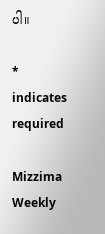ပါ။

* indicates required

Mizzima Weekly